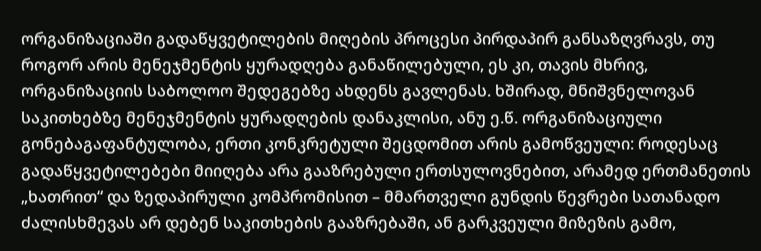ორგანიზაციაში გადაწყვეტილების მიღების პროცესი პირდაპირ განსაზღვრავს, თუ როგორ არის მენეჯმენტის ყურადღება განაწილებული, ეს კი, თავის მხრივ, ორგანიზაციის საბოლოო შედეგებზე ახდენს გავლენას. ხშირად, მნიშვნელოვან საკითხებზე მენეჯმენტის ყურადღების დანაკლისი, ანუ ე.წ. ორგანიზაციული გონებაგაფანტულობა, ერთი კონკრეტული შეცდომით არის გამოწვეული: როდესაც გადაწყვეტილებები მიიღება არა გააზრებული ერთსულოვნებით, არამედ ერთმანეთის „ხათრით“ და ზედაპირული კომპრომისით – მმართველი გუნდის წევრები სათანადო ძალისხმევას არ დებენ საკითხების გააზრებაში, ან გარკვეული მიზეზის გამო,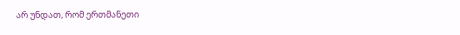არ უნდათ, რომ ერთმანეთი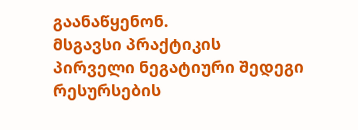გაანაწყენონ.
მსგავსი პრაქტიკის პირველი ნეგატიური შედეგი რესურსების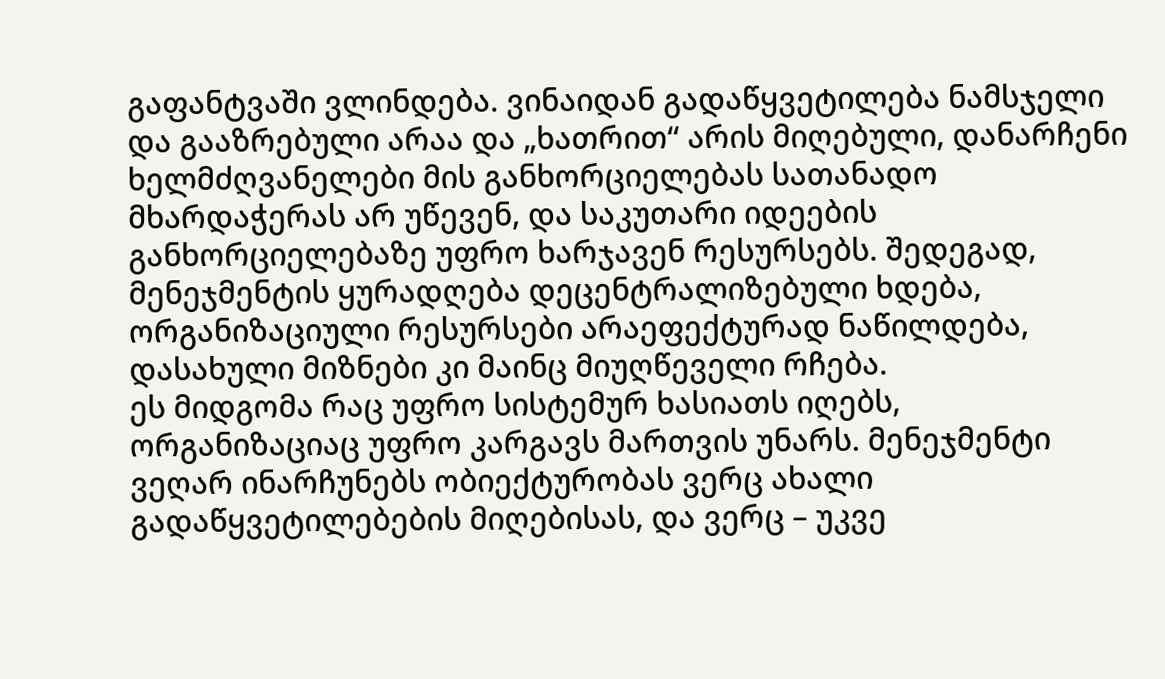გაფანტვაში ვლინდება. ვინაიდან გადაწყვეტილება ნამსჯელი და გააზრებული არაა და „ხათრით“ არის მიღებული, დანარჩენი ხელმძღვანელები მის განხორციელებას სათანადო მხარდაჭერას არ უწევენ, და საკუთარი იდეების განხორციელებაზე უფრო ხარჯავენ რესურსებს. შედეგად, მენეჯმენტის ყურადღება დეცენტრალიზებული ხდება, ორგანიზაციული რესურსები არაეფექტურად ნაწილდება, დასახული მიზნები კი მაინც მიუღწეველი რჩება.
ეს მიდგომა რაც უფრო სისტემურ ხასიათს იღებს, ორგანიზაციაც უფრო კარგავს მართვის უნარს. მენეჯმენტი ვეღარ ინარჩუნებს ობიექტურობას ვერც ახალი გადაწყვეტილებების მიღებისას, და ვერც – უკვე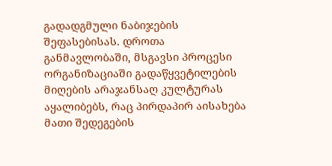გადადგმული ნაბიჯების შეფასებისას. დროთა განმავლობაში, მსგავსი პროცესი ორგანიზაციაში გადაწყვეტილების მიღების არაჯანსაღ კულტურას აყალიბებს, რაც პირდაპირ აისახება მათი შედეგების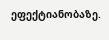ეფექტიანობაზე.